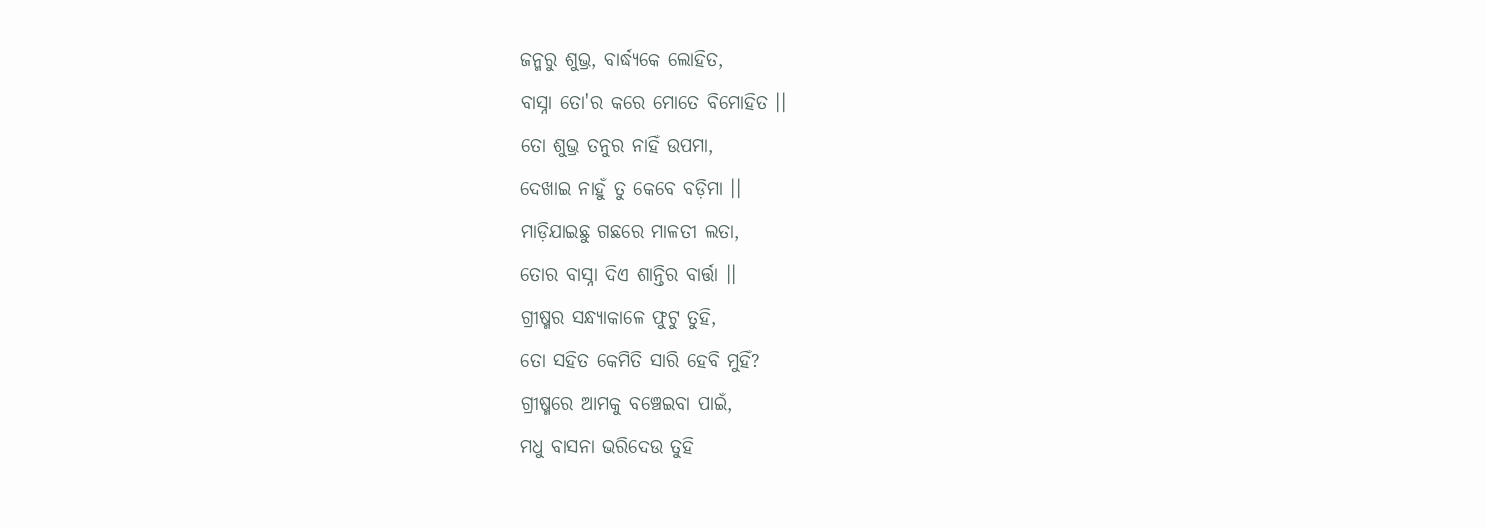ଜନ୍ମରୁ ଶୁଭ୍ର, ବାର୍ଦ୍ଧ୍ୟକେ ଲୋହିତ,
ବାସ୍ନା ତୋ'ର କରେ ମୋତେ ବିମୋହିତ ।।
ତୋ ଶୁଭ୍ର ତନୁର ନାହିଁ ଉପମା,
ଦେଖାଇ ନାହୁଁ ତୁ କେବେ ବଡ଼ିମା ।।
ମାଡ଼ିଯାଇଛୁ ଗଛରେ ମାଳତୀ ଲତା,
ତୋର ବାସ୍ନା ଦିଏ ଶାନ୍ତିର ବାର୍ତ୍ତା ।।
ଗ୍ରୀଷ୍ମର ସନ୍ଧ୍ୟାକାଳେ ଫୁଟୁ ତୁହି,
ତୋ ସହିତ କେମିତି ସାରି ହେବି ମୁହିଁ?
ଗ୍ରୀଷ୍ମରେ ଆମକୁ ବଞ୍ଚେଇବା ପାଇଁ,
ମଧୁ ବାସନା ଭରିଦେଉ ତୁହି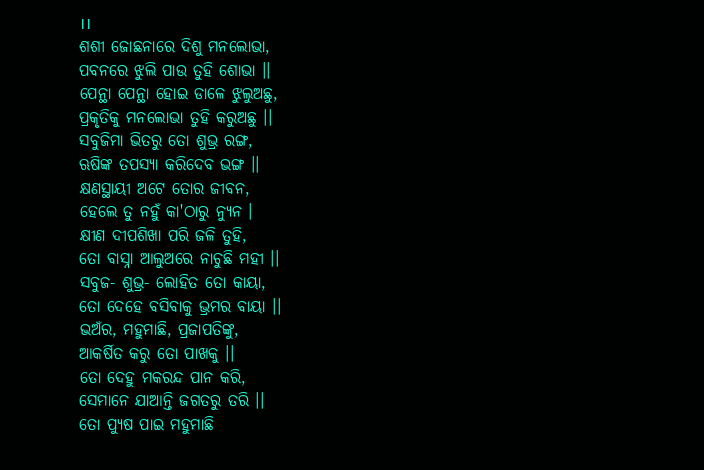।।
ଶଶୀ ଜୋଛନାରେ ଦିଶୁ ମନଲୋଭା,
ପବନରେ ଝୁଲି ପାଉ ତୁହି ଶୋଭା ।।
ପେନ୍ଥା ପେନ୍ଥା ହୋଇ ଡାଳେ ଝୁଲୁଅଛୁ,
ପ୍ରକୃତିକୁ ମନଲୋଭା ତୁହି କରୁଅଛୁ ।।
ସବୁଜିମା ଭିତରୁ ତୋ ଶୁଭ୍ର ରଙ୍ଗ,
ଋଷିଙ୍କ ତପସ୍ୟା କରିଦେବ ଭଙ୍ଗ ।।
କ୍ଷଣସ୍ଥାୟୀ ଅଟେ ତୋର ଜୀବନ,
ହେଲେ ତୁ ନହୁଁ କା'ଠାରୁ ନ୍ୟୁନ ।
କ୍ଷୀଣ ଦୀପଶିଖା ପରି ଜଳି ତୁହି,
ତୋ ବାସ୍ନା ଆଲୁଅରେ ନାଚୁଛି ମହୀ ।।
ସବୁଜ- ଶୁଭ୍ର- ଲୋହିତ ତୋ କାୟା,
ତୋ ଦେହେ ବସିବାକୁ ଭ୍ରମର ବାୟା ।।
ଭଅଁର, ମହୁମାଛି, ପ୍ରଜାପତିଙ୍କୁ,
ଆକର୍ଷିତ କରୁ ତୋ ପାଖକୁ ।।
ତୋ ଦେହୁ ମକରନ୍ଦ ପାନ କରି,
ସେମାନେ ଯାଆନ୍ତି ଜଗତରୁ ତରି ।।
ତୋ ପ୍ଯୁଷ ପାଇ ମହୁମାଛି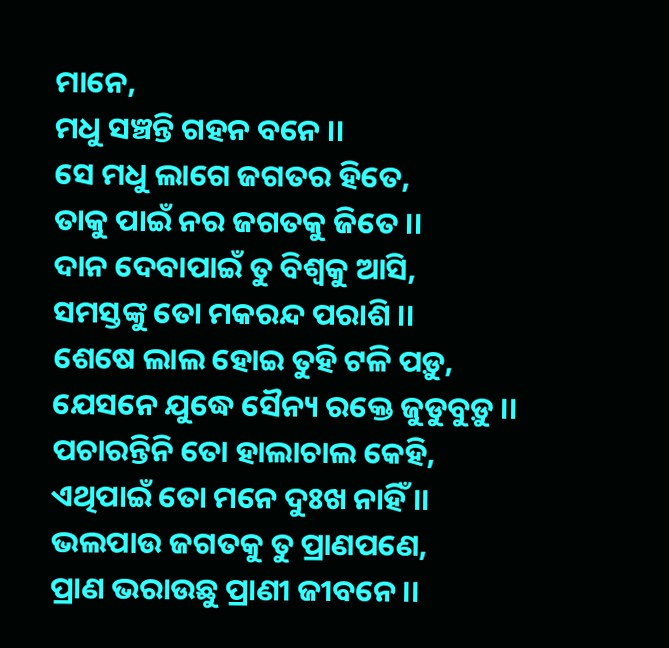ମାନେ,
ମଧୁ ସଞ୍ଚନ୍ତି ଗହନ ବନେ ।।
ସେ ମଧୁ ଲାଗେ ଜଗତର ହିତେ,
ତାକୁ ପାଇଁ ନର ଜଗତକୁ ଜିତେ ।।
ଦାନ ଦେବାପାଇଁ ତୁ ବିଶ୍ୱକୁ ଆସି,
ସମସ୍ତଙ୍କୁ ତୋ ମକରନ୍ଦ ପରାଶି ।।
ଶେଷେ ଲାଲ ହୋଇ ତୁହି ଟଳି ପଡ଼ୁ,
ଯେସନେ ଯୁଦ୍ଧେ ସୈନ୍ୟ ରକ୍ତେ ଜୁଡୁବୁଡ଼ୁ ।।
ପଚାରନ୍ତିନି ତୋ ହାଲାଚାଲ କେହି,
ଏଥିପାଇଁ ତୋ ମନେ ଦୁଃଖ ନାହିଁ ।।
ଭଲପାଉ ଜଗତକୁ ତୁ ପ୍ରାଣପଣେ,
ପ୍ରାଣ ଭରାଉଛୁ ପ୍ରାଣୀ ଜୀବନେ ।।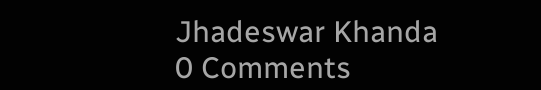Jhadeswar Khanda
0 Comments